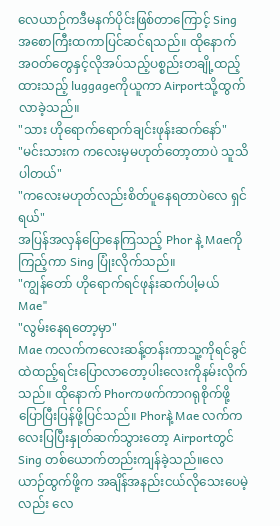လေယာဉ်ကဒီမနက်ပိုင်းဖြစ်တာကြောင့် Sing အစောကြီးထကာပြင်ဆင်ရသည်။ ထိုနောက် အဝတ်တွေနှင့်လိုအပ်သည့်ပစ္စည်းတချို့ထည့်ထားသည့် luggageကိုယူကာ Airportသို့ထွက်လာခဲ့သည်။
"သား ဟိုရောက်ရောက်ချင်းဖုန်းဆက်နော်"
"မင်းသားက ကလေးမှမဟုတ်တော့တာပဲ သူသိပါတယ်"
"ကလေးမဟုတ်လည်းစိတ်ပူနေရတာပဲလေ ရှင်ရယ်"
အပြန်အလှန်ပြောနေကြသည့် Phor နဲ့ Maeကိုကြည့်ကာ Sing ပြုံးလိုက်သည်။
"ကျွန်တော် ဟိုရောက်ရင်ဖုန်းဆက်ပါ့မယ် Mae"
"လွမ်းနေရတော့မှာ"
Mae ကလက်ကလေးဆန့်တန်းကာသူ့ကိုရင်ခွင်ထဲထည့်ရင်းပြောလာတော့ပါးလေးကိုနမ်းလိုက်သည်။ ထိုနောက် Phorကဖက်ကာဂရုစိုက်ဖို့ပြောပြီးပြန်ဖို့ပြင်သည်။ Phorနဲ့ Mae လက်ကလေးပြပြီးနှုတ်ဆက်သွားတော့ Airportတွင် Sing တစ်ယောက်တည်းကျန်ခဲ့သည်။လေယာဉ်ထွက်ဖို့က အချိန်အနည်းငယ်လိုသေးပေမဲ့လည်း လေ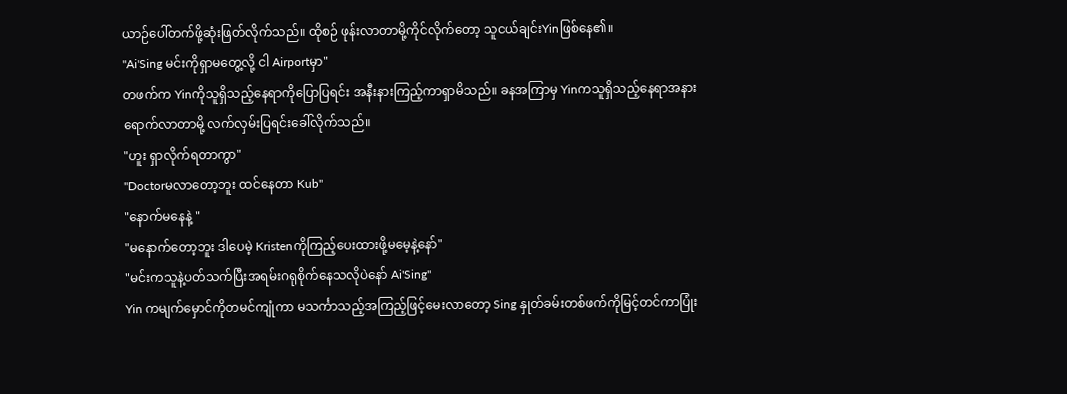ယာဉ်ပေါ်တက်ဖို့ဆုံးဖြတ်လိုက်သည်။ ထိုစဉ် ဖုန်းလာတာမို့ကိုင်လိုက်တော့ သူငယ်ချင်းYinဖြစ်နေ၏။
"Ai'Sing မင်းကိုရှာမတွေ့လို့ ငါ Airportမှာ"
တဖက်က Yinကိုသူရှိသည့်နေရာကိုပြောပြရင်း အနီးနားကြည့်ကာရှာမိသည်။ ခနအကြာမှ Yinကသူရှိသည့်နေရာအနားရောက်လာတာမို့ လက်လှမ်းပြရင်းခေါ်လိုက်သည်။
"ဟူး ရှာလိုက်ရတာကွာ"
"Doctorမလာတော့ဘူး ထင်နေတာ Kub"
"နောက်မနေနဲ့ "
"မနောက်တော့ဘူး ဒါပေမဲ့ Kristenကိုကြည့်ပေးထားဖို့မမေ့နဲ့နော်"
"မင်းကသူနဲ့ပတ်သက်ပြီးအရမ်းဂရုစိုက်နေသလိုပဲနော် Ai'Sing"
Yin ကမျက်မှောင်ကိုတမင်ကျုံကာ မသင်္ကာသည့်အကြည့်ဖြင့်မေးလာတော့ Sing နှုတ်ခမ်းတစ်ဖက်ကိုမြင့်တင်ကာပြုံး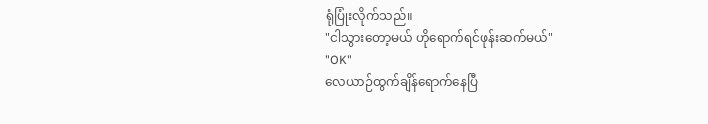ရုံပြုံးလိုက်သည်။
"ငါသွားတော့မယ် ဟိုရောက်ရင်ဖုန်းဆက်မယ်"
"OK"
လေယာဉ်ထွက်ချိန်ရောက်နေပြီ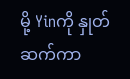မို့ Yinကို နှုတ်ဆက်ကာ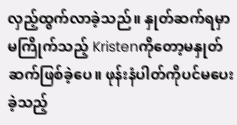လှည့်ထွက်လာခဲ့သည်။ နှုတ်ဆက်ရမှာမကြိုက်သည့် Kristenကိုတော့မနှုတ်ဆက်ဖြစ်ခဲ့ပေ။ ဖုန်းနံပါတ်ကိုပင်မပေးခဲ့သည့်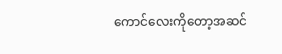ကောင်လေးကိုတော့အဆင်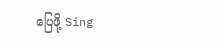ပြေဖို့ Sing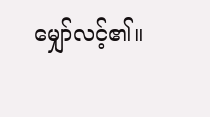မျှော်လင့်၏။